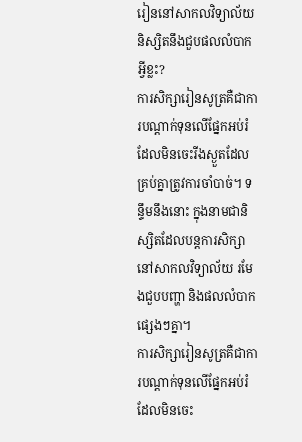រៀននៅសាកលវិទ្យាល័យ និស្សិតនឹងជួបផលលំបាកអ្វីខ្លះ?
ការសិក្សារៀនសូត្រគឺជាការបណ្ដាក់ទុនលើផ្នែកអប់រំដែលមិនចេះរីងស្ងួតដែលគ្រប់គ្នាត្រូវការចាំបាច់។ ទ ន្ទឹមនឹងនោះ ក្នុងនាមជានិស្សិតដែលបន្តការសិក្សានៅសាកលវិទ្យាល័យ រមែងជួបបញ្ហា និងផលលំបាកផ្សេងៗគ្នា។
ការសិក្សារៀនសូត្រគឺជាការបណ្ដាក់ទុនលើផ្នែកអប់រំដែលមិនចេះ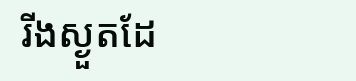រីងស្ងួតដែ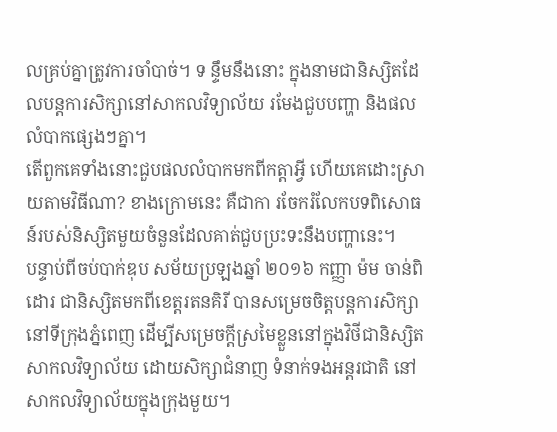លគ្រប់គ្នាត្រូវការចាំបាច់។ ទ ន្ទឹមនឹងនោះ ក្នុងនាមជានិស្សិតដែលបន្តការសិក្សានៅសាកលវិទ្យាល័យ រមែងជួបបញ្ហា និងផលលំបាកផ្សេងៗគ្នា។
តើពួកគេទាំងនោះជួបផលលំបាកមកពីកត្តាអ្វី ហើយគេដោះស្រាយតាមវិធីណា? ខាងក្រោមនេះ គឺជាកា រចែករំលែកបទពិសោធន៍របស់និស្សិតមួយចំនួនដែលគាត់ជួបប្រះទះនឹងបញ្ហានេះ។
បន្ទាប់ពីចប់បាក់ឌុប សម័យប្រឡងឆ្នាំ ២០១៦ កញ្ញា ម៉ម ចាន់ពិដោរ ជានិស្សិតមកពីខេត្តរតនគិរី បានសម្រេចចិត្តបន្តការសិក្សានៅទីក្រុងភ្នំពេញ ដើម្បីសម្រេចក្ដីស្រមៃខ្លួននៅក្នុងវិថីជានិស្សិតសាកលវិទ្យាល័យ ដោយសិក្សាជំនាញ ទំនាក់ទងអន្តរជាតិ នៅសាកលវិទ្យាល័យក្នុងក្រុងមួយ។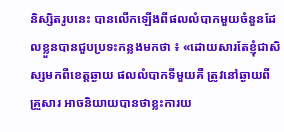និស្សិតរូបនេះ បានលើកឡើងពីផលលំបាកមួយចំនួនដែលខ្លួនបានជួបប្រទះកន្លងមកថា ៖ «ដោយសារតែខ្ញុំជាសិស្សមកពីខេត្តឆ្ងាយ ផលលំបាកទីមួយគឺ ត្រូវនៅឆ្ងាយពីគ្រួសារ អាចនិយាយបានថាខ្លះការយ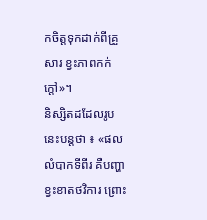កចិត្តទុកដាក់ពីគ្រួសារ ខ្វះភាពកក់ក្ដៅ»។
និស្សិតដដែលរូបនេះបន្តថា ៖ «ផលលំបាកទីពីរ គឺបញ្ហាខ្វះខាតថវិការ ព្រោះ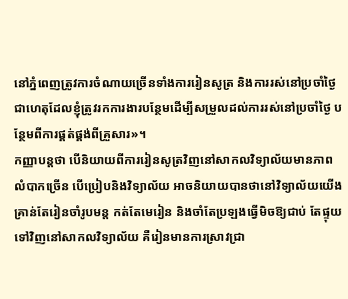នៅភ្នំពេញត្រូវការចំណាយច្រើនទាំងការរៀនសូត្រ និងការរស់នៅប្រចាំថ្ងៃ ជាហេតុដែលខ្ញុំត្រូវរកការងារបន្ថែមដើម្បីសម្រួលដល់ការរស់នៅប្រចាំថ្ងៃ បន្ថែមពីការផ្គត់ផ្គង់ពីគ្រួសារ»។
កញ្ញាបន្តថា បើនិយាយពីការរៀនសូត្រវិញនៅសាកលវិទ្យាល័យមានភាពលំបាកច្រើន បើប្រៀបនិងវិទ្យាល័យ អាចនិយាយបានថានៅវិទ្យាល័យយើងគ្រាន់តែរៀនចាំរូបមន្ត កត់តែមេរៀន និងចាំតែប្រឡងធ្វើមិចឱ្យជាប់ តែផ្ទុយទៅវិញនៅសាកលវិទ្យាល័យ គឺរៀនមានការស្រាវជ្រា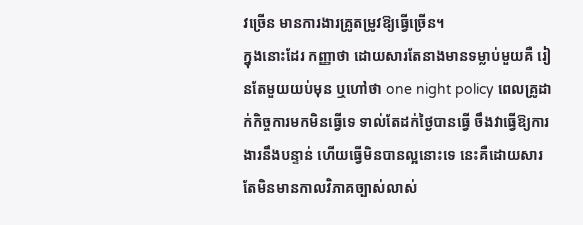វច្រើន មានការងារគ្រូតម្រូវឱ្យធ្វើច្រើន។
ក្នុងនោះដែរ កញ្ញាថា ដោយសារតែនាងមានទម្លាប់មួយគឺ រៀនតែមួយយប់មុន ឬហៅថា one night policy ពេលគ្រូដាក់កិច្ចការមកមិនធ្វើទេ ទាល់តែដក់ថ្ងៃបានធ្វើ ចឹងវាធ្វើឱ្យការងារនឹងបន្ទាន់ ហើយធ្វើមិនបានល្អនោះទេ នេះគឺដោយសារតែមិនមានកាលវិភាគច្បាស់លាស់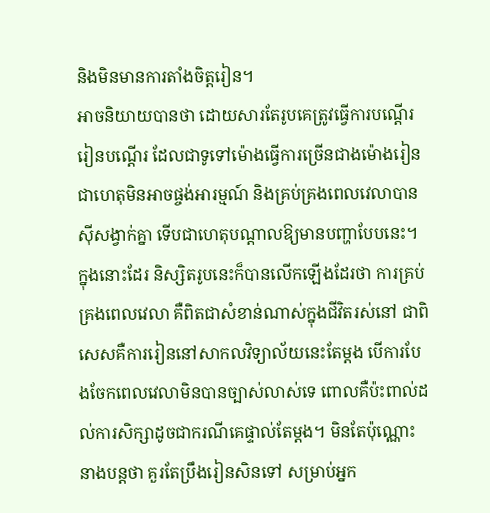និងមិនមានការតាំងចិត្តរៀន។
អាចនិយាយបានថា ដោយសារតែរូបគេត្រូវធ្វើការបណ្ដើររៀនបណ្ដើរ ដែលជាទូទៅម៉ោងធ្វើការច្រើនជាងម៉ោងរៀន ជាហេតុមិនអាចផ្ចង់អារម្មណ៍ និងគ្រប់គ្រងពេលវេលាបានស៊ីសង្វាក់គ្នា ទើបជាហេតុបណ្ដាលឱ្យមានបញ្ហាបែបនេះ។
ក្នុងនោះដែរ និស្សិតរូបនេះក៏បានលើកឡើងដែរថា ការគ្រប់គ្រងពេលវេលា គឺពិតជាសំខាន់ណាស់ក្នុងជីវិតរស់នៅ ជាពិសេសគឺការរៀននៅសាកលវិទ្យាល័យនេះតែម្ដង បើការបែងចែកពេលវេលាមិនបានច្បាស់លាស់ទេ ពោលគឺប៉ះពាល់ដល់ការសិក្សាដូចជាករណីគេផ្ទាល់តែម្ដង។ មិនតែប៉ុណ្ណោះ នាងបន្តថា គួរតែប្រឹងរៀនសិនទៅ សម្រាប់អ្នក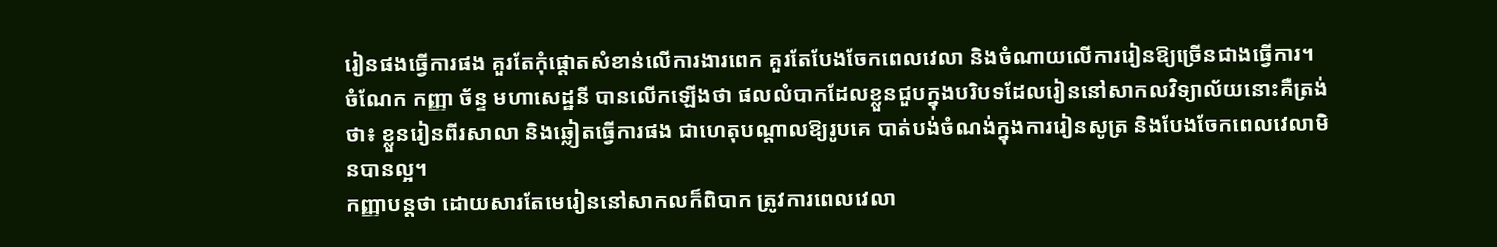រៀនផងធ្វើការផង គួរតែកុំផ្ដោតសំខាន់លើការងារពេក គួរតែបែងចែកពេលវេលា និងចំណាយលើការរៀនឱ្យច្រើនជាងធ្វើការ។
ចំណែក កញ្ញា ច័ន្ទ មហាសេដ្ឋនី បានលើកឡើងថា ផលលំបាកដែលខ្លួនជួបក្នុងបរិបទដែលរៀននៅសាកលវិទ្យាល័យនោះគឺត្រង់ថា៖ ខ្លួនរៀនពីរសាលា និងឆ្លៀតធ្វើការផង ជាហេតុបណ្ដាលឱ្យរូបគេ បាត់បង់ចំណង់ក្នុងការរៀនសូត្រ និងបែងចែកពេលវេលាមិនបានល្អ។
កញ្ញាបន្តថា ដោយសារតែមេរៀននៅសាកលក៏ពិបាក ត្រូវការពេលវេលា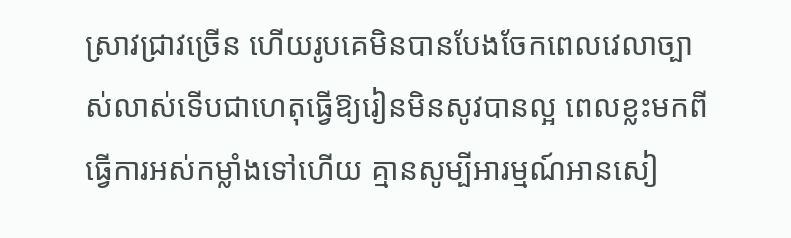ស្រាវជ្រាវច្រើន ហើយរូបគេមិនបានបែងចែកពេលវេលាច្បាស់លាស់ទើបជាហេតុធ្វើឱ្យរៀនមិនសូវបានល្អ ពេលខ្លះមកពីធ្វើការអស់កម្លាំងទៅហើយ គ្មានសូម្បីអារម្មណ៍អានសៀ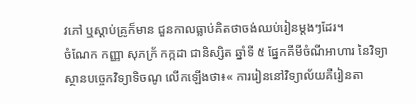វភៅ ឬស្ដាប់គ្រូក៏មាន ជួនកាលធ្លាប់គិតថាចង់ឈប់រៀនម្ដងៗដែរ។
ចំណែក កញ្ញា សុភក្រ័ កក្កដា ជានិស្សិត ឆ្នាំទី ៥ ផ្នែកគីមីចំណីអាហារ នៃវិទ្យាស្ថានបច្ចេកវិទ្យាទិចណូ លើកឡើងថា៖« ការរៀននៅវិទ្យាល័យគឺរៀនតា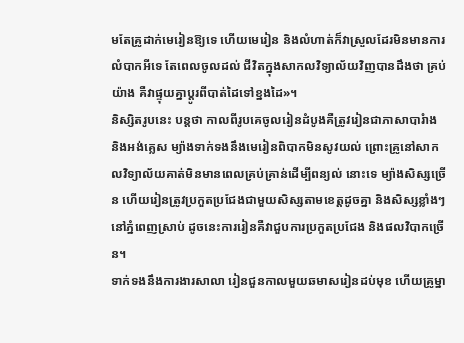មតែគ្រូដាក់មេរៀនឱ្យទេ ហើយមេរៀន និងលំហាត់ក៏វាស្រួលដែរមិនមានការលំបាកអីទេ តែពេលចូលដល់ ជីវិតក្នុងសាកលវិទ្យាល័យវិញបានដឹងថា គ្រប់យ៉ាង គឺវាផ្ទុយគ្នាប្ដូរពីបាត់ដៃទៅខ្នងដៃ»។
និស្សិតរូបនេះ បន្តថា កាលពីរូបគេចូលរៀនដំបូងគឺត្រូវរៀនជាភាសាបារំាង និងអង់គ្លេស ម្យ៉ាងទាក់ទងនឹងមេរៀនពិបាកមិនសូវយល់ ព្រោះគ្រូនៅសាកលវិទ្យាល័យគាត់មិនមានពេលគ្រប់គ្រាន់ដើម្បីពន្យល់ នោះទេ ម្យ៉ាងសិស្សច្រើន ហើយរៀនត្រូវប្រកួតប្រជែងជាមួយសិស្សតាមខេត្តដូចគ្នា និងសិស្សខ្លាំងៗនៅភ្នំពេញស្រាប់ ដូចនេះការរៀនគឺវាជួបការប្រកួតប្រជែង និងផលវិបាកច្រើន។
ទាក់ទងនឹងការងារសាលា រៀនជួនកាលមួយឆមាសរៀនដប់មុខ ហើយគ្រូម្នា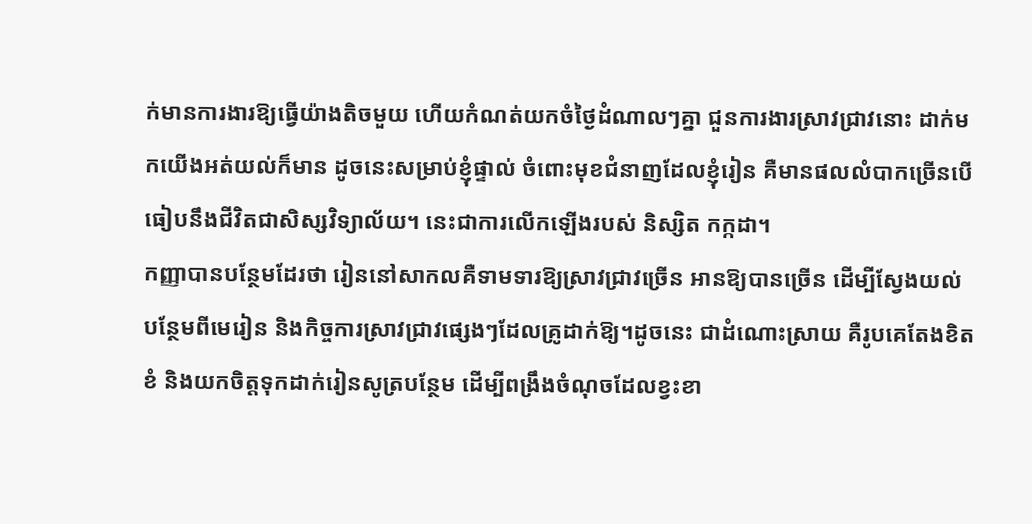ក់មានការងារឱ្យធ្វើយ៉ាងតិចមួយ ហើយកំណត់យកចំថ្ងៃដំណាលៗគ្នា ជួនការងារស្រាវជ្រាវនោះ ដាក់មកយើងអត់យល់ក៏មាន ដូចនេះសម្រាប់ខ្ញុំផ្ទាល់ ចំពោះមុខជំនាញដែលខ្ញុំរៀន គឺមានផលលំបាកច្រើនបើធៀបនឹងជីវិតជាសិស្សវិទ្យាល័យ។ នេះជាការលើកឡើងរបស់ និស្សិត កក្កដា។
កញ្ញាបានបន្ថែមដែរថា រៀននៅសាកលគឺទាមទារឱ្យស្រាវជ្រាវច្រើន អានឱ្យបានច្រើន ដើម្បីស្វែងយល់បន្ថែមពីមេរៀន និងកិច្ចការស្រាវជ្រាវផ្សេងៗដែលគ្រូដាក់ឱ្យ។ដូចនេះ ជាដំណោះស្រាយ គឺរូបគេតែងខិតខំ និងយកចិត្តទុកដាក់រៀនសូត្របន្ថែម ដើម្បីពង្រឹងចំណុចដែលខ្វះខា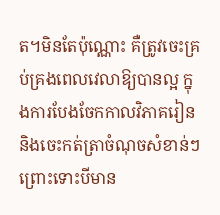ត។មិនតែប៉ុណ្ណោះ គឺត្រូវចេះគ្រប់គ្រងពេលវេលាឱ្យបានល្អ ក្នុងការបែងចែកកាលវិភាគរៀន និងចេះកត់ត្រាចំណុចសំខាន់ៗ ព្រោះទោះបីមាន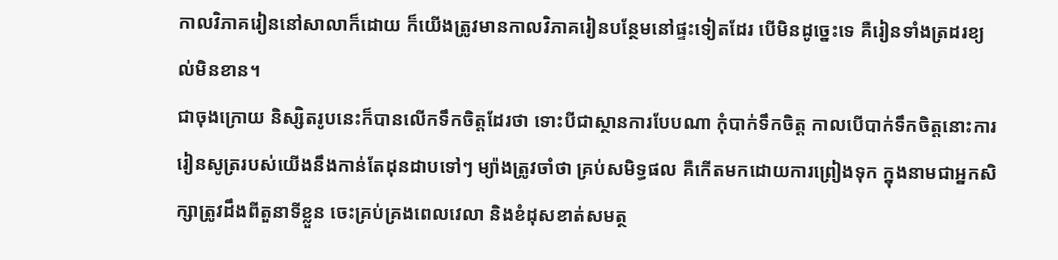កាលវិភាគរៀននៅសាលាក៏ដោយ ក៏យើងត្រូវមានកាលវិភាគរៀនបន្ថែមនៅផ្ទះទៀតដែរ បើមិនដូច្នេះទេ គឺរៀនទាំងត្រដរខ្យល់មិនខាន។
ជាចុងក្រោយ និស្សិតរូបនេះក៏បានលើកទឹកចិត្តដែរថា ទោះបីជាស្ថានការបែបណា កុំបាក់ទឹកចិត្ត កាលបើបាក់ទឹកចិត្តនោះការរៀនសូត្ររបស់យើងនឹងកាន់តែដុនដាបទៅៗ ម្យ៉ាងត្រូវចាំថា គ្រប់សមិទ្ធផល គឺកើតមកដោយការព្រៀងទុក ក្នុងនាមជាអ្នកសិក្សាត្រូវដឹងពីតួនាទីខ្លួន ចេះគ្រប់គ្រងពេលវេលា និងខំដុសខាត់សមត្ថ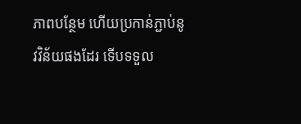ភាពបន្ថែម ហើយប្រកាន់ភ្ជាប់នូវវិន័យផងដែរ ទើបទទួល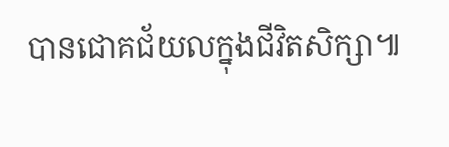បានជោគជ័យលក្នុងជីវិតសិក្សា៕